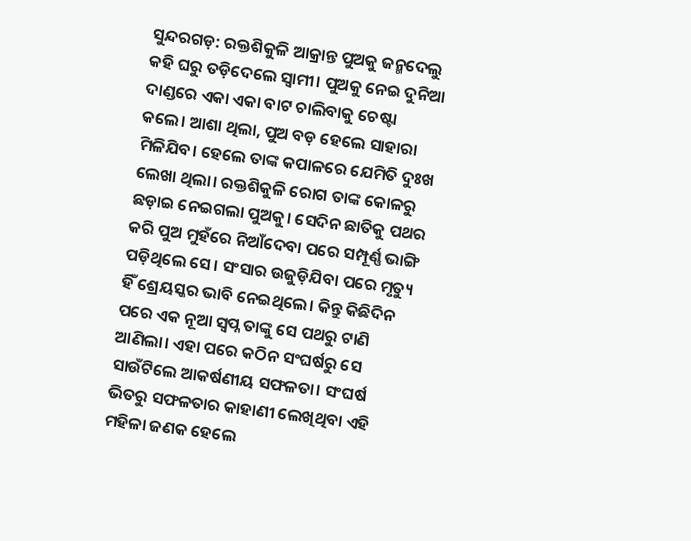ସୁନ୍ଦରଗଡ଼: ରକ୍ତଶିକୁଳି ଆକ୍ରାନ୍ତ ପୁଅକୁ ଜନ୍ମଦେଲୁ କହି ଘରୁ ତଡ଼ିଦେଲେ ସ୍ବାମୀ। ପୁଅକୁ ନେଇ ଦୁନିଆ ଦାଣ୍ଡରେ ଏକା ଏକା ବାଟ ଚାଲିବାକୁ ଚେଷ୍ଟା କଲେ। ଆଶା ଥିଲା, ପୁଅ ବଡ଼ ହେଲେ ସାହାରା ମିଳିଯିବ। ହେଲେ ତାଙ୍କ କପାଳରେ ଯେମିତି ଦୁଃଖ ଲେଖା ଥିଲା। ରକ୍ତଶିକୁଳି ରୋଗ ତାଙ୍କ କୋଳରୁ ଛଡ଼ାଇ ନେଇଗଲା ପୁଅକୁ। ସେଦିନ ଛାତିକୁ ପଥର କରି ପୁଅ ମୁହଁରେ ନିଆଁଦେବା ପରେ ସମ୍ପୂର୍ଣ୍ଣ ଭାଙ୍ଗି ପଡ଼ିଥିଲେ ସେ। ସଂସାର ଉଜୁଡ଼ିଯିବା ପରେ ମୃତ୍ୟୁ ହିଁ ଶ୍ରେୟସ୍କର ଭାବି ନେଇଥିଲେ। କିନ୍ତୁ କିଛିଦିନ ପରେ ଏକ ନୂଆ ସ୍ବପ୍ନ ତାଙ୍କୁ ସେ ପଥରୁ ଟାଣି ଆଣିଲା। ଏହା ପରେ କଠିନ ସଂଘର୍ଷରୁ ସେ ସାଉଁଟିଲେ ଆକର୍ଷଣୀୟ ସଫଳତା। ସଂଘର୍ଷ ଭିତରୁ ସଫଳତାର କାହାଣୀ ଲେଖିଥିବା ଏହି ମହିଳା ଜଣକ ହେଲେ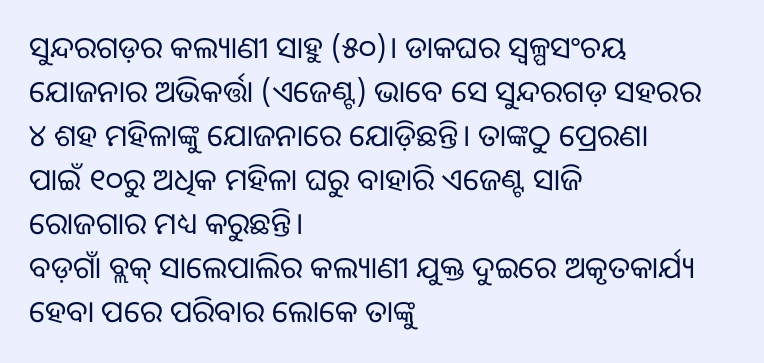ସୁନ୍ଦରଗଡ଼ର କଲ୍ୟାଣୀ ସାହୁ (୫୦)। ଡାକଘର ସ୍ବଳ୍ପସଂଚୟ ଯୋଜନାର ଅଭିକର୍ତ୍ତା (ଏଜେଣ୍ଟ) ଭାବେ ସେ ସୁନ୍ଦରଗଡ଼ ସହରର ୪ ଶହ ମହିଳାଙ୍କୁ ଯୋଜନାରେ ଯୋଡ଼ିଛନ୍ତି। ତାଙ୍କଠୁ ପ୍ରେରଣା ପାଇଁ ୧୦ରୁ ଅଧିକ ମହିଳା ଘରୁ ବାହାରି ଏଜେଣ୍ଟ ସାଜି ରୋଜଗାର ମଧ୍ୟ କରୁଛନ୍ତି।
ବଡ଼ଗାଁ ବ୍ଲକ୍ ସାଲେପାଲିର କଲ୍ୟାଣୀ ଯୁକ୍ତ ଦୁଇରେ ଅକୃତକାର୍ଯ୍ୟ ହେବା ପରେ ପରିବାର ଲୋକେ ତାଙ୍କୁ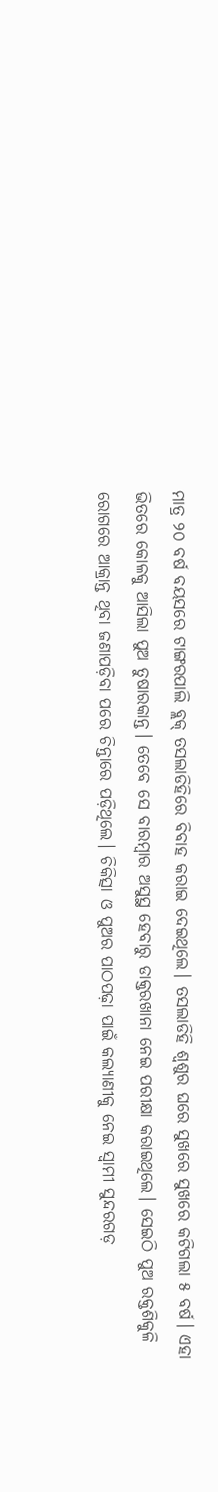ମାତ୍ର ୨୦ ବର୍ଷ ବୟସରେ ଟାଙ୍ଗରପାଲି ବ୍ଲକ୍ ତସଲାଡିହିରେ ବିବାହ କରାଇ ଦେଇଥିଲେ। ତସଲାଡିହି ଶ୍ବଶୁର ଘରେ ସୁଖରେ ସୁଖରେ କଟିଗଲା ୫ ବର୍ଷ। ଏହା ଭିତରେ କୋଳକୁ ଆସିଲା ପୁଅ ତୁଷାରକାନ୍ତ। ତେବେ ସେ ବାରମ୍ବାର ଅସୁସ୍ଥ ହେବାରୁ ଡାକ୍ତରଖାନା ନେଇ ପରୀକ୍ଷା କରାଇଥିଲେ। ସେଇଠି ପୁଅ ରକ୍ତଶିକୁଳି ରୋଗରେ ଆକ୍ରାନ୍ତ ଥିବା ଜଣାପଡ଼ିବା ପରେ ଚିନ୍ତାରେ ପଡ଼ିଥିଲେ। ଚିକିତ୍ସା ଓ ପୁଅର ପାଠପଢ଼ା ପାଇଁ କଲ୍ୟାଣୀକୁ ନେଇ ସ୍ବାମୀ ସୁନ୍ଦରଗଡ଼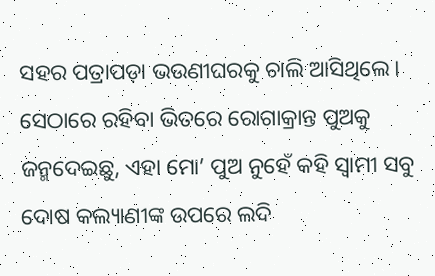ସହର ପତ୍ରାପଡ଼ା ଭଉଣୀଘରକୁ ଚାଲି ଆସିଥିଲେ। ସେଠାରେ ରହିବା ଭିତରେ ରୋଗାକ୍ରାନ୍ତ ପୁଅକୁ ଜନ୍ମଦେଇଛୁ, ଏହା ମୋ’ ପୁଅ ନୁହେଁ କହି ସ୍ବାମୀ ସବୁ ଦୋଷ କଲ୍ୟାଣୀଙ୍କ ଉପରେ ଲଦି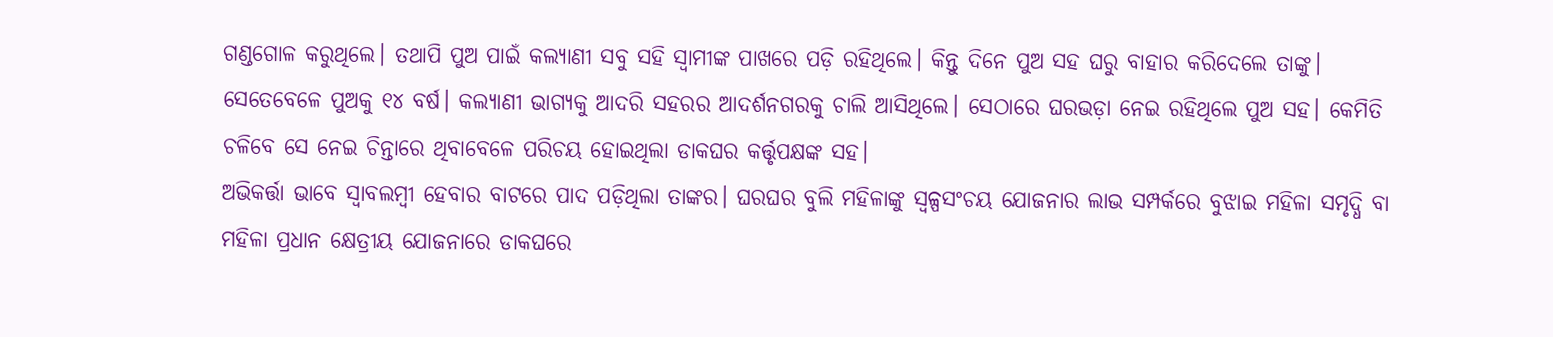ଗଣ୍ଡଗୋଳ କରୁଥିଲେ। ତଥାପି ପୁଅ ପାଇଁ କଲ୍ୟାଣୀ ସବୁ ସହି ସ୍ବାମୀଙ୍କ ପାଖରେ ପଡ଼ି ରହିଥିଲେ। କିନ୍ତୁ ଦିନେ ପୁଅ ସହ ଘରୁ ବାହାର କରିଦେଲେ ତାଙ୍କୁ। ସେତେବେଳେ ପୁଅକୁ ୧୪ ବର୍ଷ। କଲ୍ୟାଣୀ ଭାଗ୍ୟକୁ ଆଦରି ସହରର ଆଦର୍ଶନଗରକୁ ଚାଲି ଆସିଥିଲେ। ସେଠାରେ ଘରଭଡ଼ା ନେଇ ରହିଥିଲେ ପୁଅ ସହ। କେମିତି ଚଳିବେ ସେ ନେଇ ଚିନ୍ତାରେ ଥିବାବେଳେ ପରିଚୟ ହୋଇଥିଲା ଡାକଘର କର୍ତ୍ତୃପକ୍ଷଙ୍କ ସହ।
ଅଭିକର୍ତ୍ତା ଭାବେ ସ୍ବାବଲମ୍ବୀ ହେବାର ବାଟରେ ପାଦ ପଡ଼ିଥିଲା ତାଙ୍କର। ଘରଘର ବୁଲି ମହିଳାଙ୍କୁ ସ୍ବଳ୍ପସଂଚୟ ଯୋଜନାର ଲାଭ ସମ୍ପର୍କରେ ବୁଝାଇ ମହିଳା ସମୃଦ୍ଧି ବା ମହିଳା ପ୍ରଧାନ କ୍ଷେତ୍ରୀୟ ଯୋଜନାରେ ଡାକଘରେ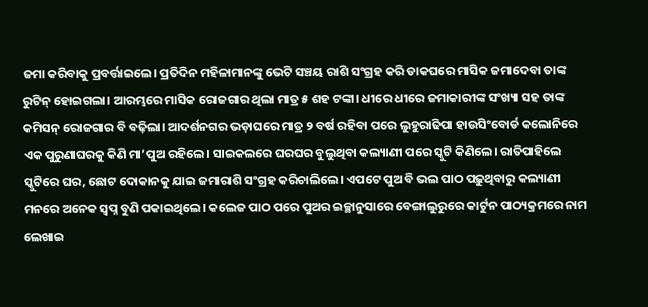ଜମା କରିବାକୁ ପ୍ରବର୍ତ୍ତାଇଲେ। ପ୍ରତିଦିନ ମହିଳାମାନଙ୍କୁ ଭେଟି ସଞ୍ଚୟ ରାଶି ସଂଗ୍ରହ କରି ଡାକଘରେ ମାସିକ ଜମାଦେବା ତାଙ୍କ ରୁଟିନ୍ ହୋଇଗଲା। ଆରମ୍ଭରେ ମାସିକ ରୋଜଗାର ଥିଲା ମାତ୍ର ୫ ଶହ ଟଙ୍କା। ଧୀରେ ଧୀରେ ଜମାକାରୀଙ୍କ ସଂଖ୍ୟା ସହ ତାଙ୍କ କମିସନ୍ ରୋଜଗାର ବି ବଢ଼ିଲା। ଆଦର୍ଶନଗର ଭଡ଼ାଘରେ ମାତ୍ର ୨ ବର୍ଷ ରହିବା ପରେ ଲୁହୁରାଢିପା ହାଉସିଂବୋର୍ଡ କଲୋନିରେ ଏକ ପୁରୁଣାଘରକୁ କିଣି ମା’ପୁଅ ରହିଲେ। ସାଇକଲରେ ଘରଘର ବୁଲୁଥିବା କଲ୍ୟାଣୀ ପରେ ସ୍କୁଟି କିଣିଲେ। ରାତିପାହିଲେ ସ୍କୁଟିରେ ଘର, ଛୋଟ ଦୋକାନକୁ ଯାଇ ଜମାରାଶି ସଂଗ୍ରହ କରିଚାଲିଲେ। ଏପଟେ ପୁଅ ବି ଭଲ ପାଠ ପଢ଼ୁଥିବାରୁ କଲ୍ୟାଣୀ ମନରେ ଅନେକ ସ୍ବପ୍ନ ବୁଣି ପକାଇଥିଲେ। କଲେଜ ପାଠ ପରେ ପୁଅର ଇଚ୍ଛାନୁସାରେ ବେଙ୍ଗାଲୁରୁରେ କାର୍ଟୁନ ପାଠ୍ୟକ୍ରମରେ ନାମ ଲେଖାଇ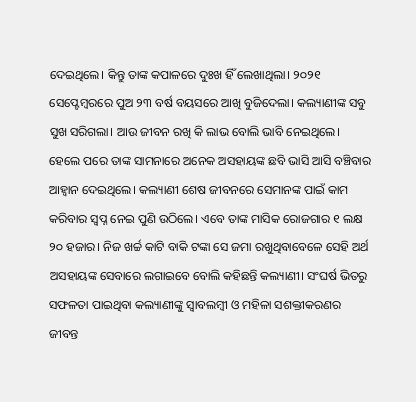ଦେଇଥିଲେ। କିନ୍ତୁ ତାଙ୍କ କପାଳରେ ଦୁଃଖ ହିଁ ଲେଖାଥିଲା। ୨୦୨୧ ସେପ୍ଟେମ୍ବରରେ ପୁଅ ୨୩ ବର୍ଷ ବୟସରେ ଆଖି ବୁଜିଦେଲା। କଲ୍ୟାଣୀଙ୍କ ସବୁ ସୁଖ ସରିଗଲା। ଆଉ ଜୀବନ ରଖି କି ଲାଭ ବୋଲି ଭାବି ନେଇଥିଲେ। ହେଲେ ପରେ ତାଙ୍କ ସାମନାରେ ଅନେକ ଅସହାୟଙ୍କ ଛବି ଭାସି ଆସି ବଞ୍ଚିବାର ଆହ୍ବାନ ଦେଇଥିଲେ। କଲ୍ୟାଣୀ ଶେଷ ଜୀବନରେ ସେମାନଙ୍କ ପାଇଁ କାମ କରିବାର ସ୍ବପ୍ନ ନେଇ ପୁଣି ଉଠିଲେ। ଏବେ ତାଙ୍କ ମାସିକ ରୋଜଗାର ୧ ଲକ୍ଷ ୨୦ ହଜାର। ନିଜ ଖର୍ଚ୍ଚ କାଟି ବାକି ଟଙ୍କା ସେ ଜମା ରଖୁଥିବାବେଳେ ସେହି ଅର୍ଥ ଅସହାୟଙ୍କ ସେବାରେ ଲଗାଇବେ ବୋଲି କହିଛନ୍ତି କଲ୍ୟାଣୀ। ସଂଘର୍ଷ ଭିତରୁ ସଫଳତା ପାଇଥିବା କଲ୍ୟାଣୀଙ୍କୁ ସ୍ବାବଲମ୍ବୀ ଓ ମହିଳା ସଶକ୍ତୀକରଣର ଜୀବନ୍ତ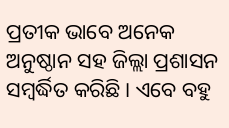ପ୍ରତୀକ ଭାବେ ଅନେକ ଅନୁଷ୍ଠାନ ସହ ଜିଲ୍ଲା ପ୍ରଶାସନ ସମ୍ବର୍ଦ୍ଧିତ କରିଛି। ଏବେ ବହୁ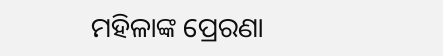ମହିଳାଙ୍କ ପ୍ରେରଣା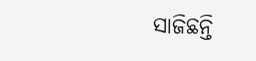ସାଜିଛନ୍ତି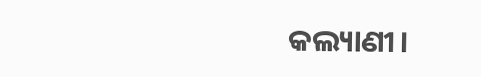କଲ୍ୟାଣୀ।